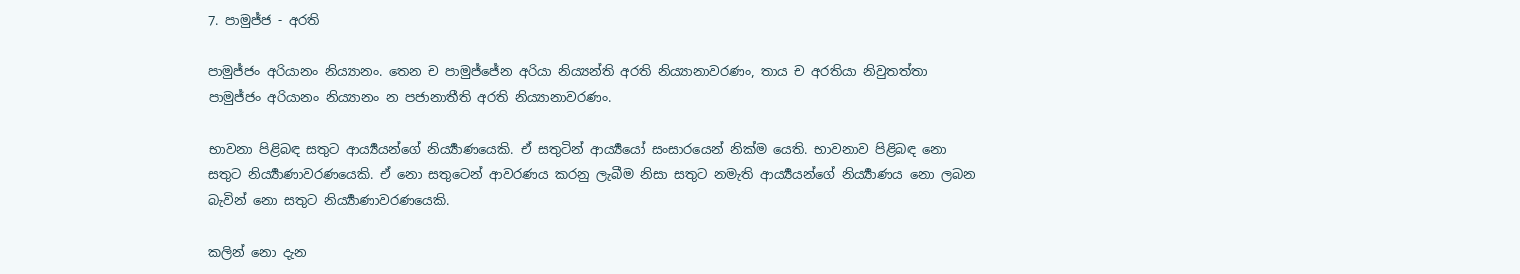7. පාමුජ්ජ - අරති

පාමුජ්ජං අරියානං නිය්‍යානං. තෙන ච පාමුජ්ජේන අරියා නිය්‍යන්ති අරති නිය්‍යානාවරණං, තාය ච අරතියා නිවුතත්තා පාමුජ්ජං අරියානං නිය්‍යානං න පජානාතීති අරති නිය්‍යානාවරණං.

භාවනා පිළිබඳ සතුට ආර්‍ය්‍යයන්ගේ නිර්‍ය්‍යාණයෙකි. ඒ සතුටින් ආර්‍ය්‍යයෝ සංසාරයෙන් නික්ම යෙති. භාවනාව පිළිබඳ නො සතුට නිර්‍ය්‍යාණාවරණයෙකි. ඒ නො සතුටෙන් ආවරණය කරනු ලැබීම නිසා සතුට නමැති ආර්‍ය්‍යයන්ගේ නිර්‍ය්‍යාණය නො ලබන බැවින් නො සතුට නිර්‍ය්‍යාණාවරණයෙකි.

කලින් නො දැන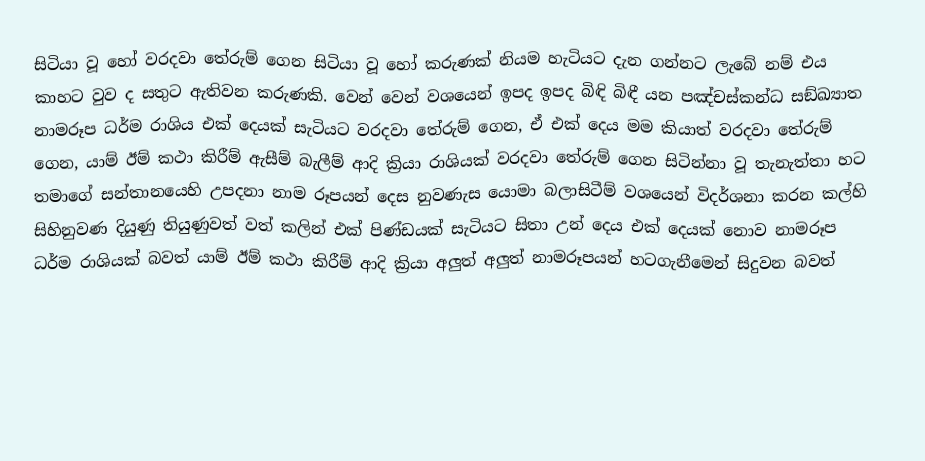සිටියා වූ හෝ වරදවා තේරුම් ගෙන සිටියා වූ හෝ කරුණක් නියම හැටියට දැන ගන්නට ලැබේ නම් එය කාහට වුව ද සතුට ඇතිවන කරුණකි. වෙන් වෙන් වශයෙන් ඉපද ඉපද බිඳි බිඳී යන පඤ්චස්කන්ධ සඞ්ඛ්‍යාත නාමරූප ධර්ම රාශිය එක් දෙයක් සැටියට වරදවා තේරුම් ගෙන, ඒ එක් දෙය මම කියාත් වරදවා තේරුම් ගෙන, යාම් ඊම් කථා කිරීම් ඇසීම් බැලීම් ආදි ක්‍රියා රාශියක් වරදවා තේරුම් ගෙන සිටින්නා වූ තැනැත්තා හට තමාගේ සන්තානයෙහි උපදනා නාම රූපයන් දෙස නුවණැස යොමා බලාසිටීම් වශයෙන් විදර්ශනා කරන කල්හි සිහිනුවණ දියුණු තියුණුවත් වත් කලින් එක් පිණ්ඩයක් සැටියට සිතා උන් දෙය එක් දෙයක් නොව නාමරූප ධර්ම රාශියක් බවත් යාම් ඊම් කථා කිරීම් ආදි ක්‍රියා අලුත් අලුත් නාමරූපයන් හටගැනීමෙන් සිදුවන බවත්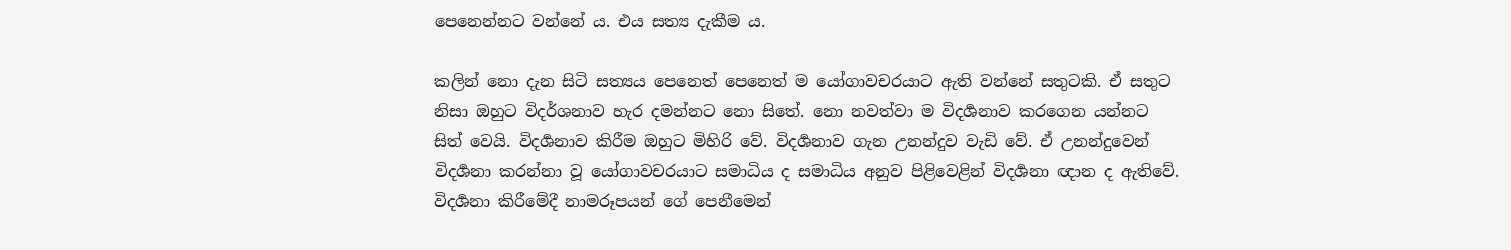පෙනෙන්නට වන්නේ ය. එය සත්‍ය දැකීම ය.

කලින් නො දැන සිටි සත්‍යය පෙනෙත් පෙනෙත් ම යෝගාවචරයාට ඇති වන්නේ සතුටකි. ඒ සතුට නිසා ඔහුට විදර්ශනාව හැර දමන්නට නො සිතේ. නො නවත්වා ම විදර්‍ශනාව කරගෙන යන්නට සිත් වෙයි. විදර්‍ශනාව කිරීම ඔහුට මිහිරි වේ. විදර්‍ශනාව ගැන උනන්දුව වැඩි වේ. ඒ උනන්දුවෙන් විදර්‍ශනා කරන්නා වූ යෝගාවචරයාට සමාධිය ද සමාධිය අනුව පිළිවෙළින් විදර්‍ශනා ඥාන ද ඇතිවේ. විදර්‍ශනා කිරීමේදී නාමරූපයන් ගේ පෙනීමෙන්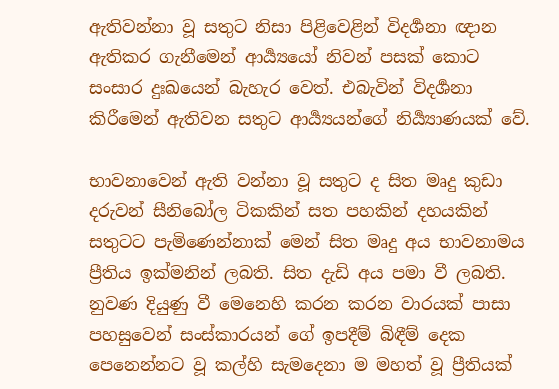ඇතිවන්නා වූ සතුට නිසා පිළිවෙළින් විදර්‍ශනා ඥාන ඇතිකර ගැනීමෙන් ආර්‍ය්‍යයෝ නිවන් පසක් කොට සංසාර දුඃඛයෙන් බැහැර වෙත්. එබැවින් විදර්‍ශනා කිරීමෙන් ඇතිවන සතුට ආර්‍ය්‍යයන්ගේ නිර්‍ය්‍යාණයක් වේ.

භාවනාවෙන් ඇති වන්නා වූ සතුට ද සිත මෘදු කුඩා දරුවන් සීනිබෝල ටිකකින් සත පහකින් දහයකින් සතුටට පැමිණෙන්නාක් මෙන් සිත මෘදු අය භාවනාමය ප්‍රීතිය ඉක්මනින් ලබති. සිත දැඩි අය පමා වී ලබති. නුවණ දියුණු වී මෙනෙහි කරන කරන වාරයක් පාසා පහසුවෙන් සංස්කාරයන් ගේ ඉපදීම් බිඳීම් දෙක පෙනෙන්නට වූ කල්හි සැමදෙනා ම මහත් වූ ප්‍රීතියක්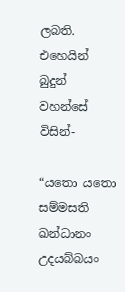ලබති. එහෙයින් බුදුන් වහන්සේ විසින්-

“යතො යතො සම්මසති ඛන්ධානං උදයබ්බයං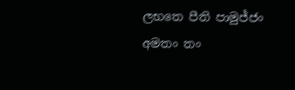ලභතෙ පීති පාමුජ්ජං අමතං තං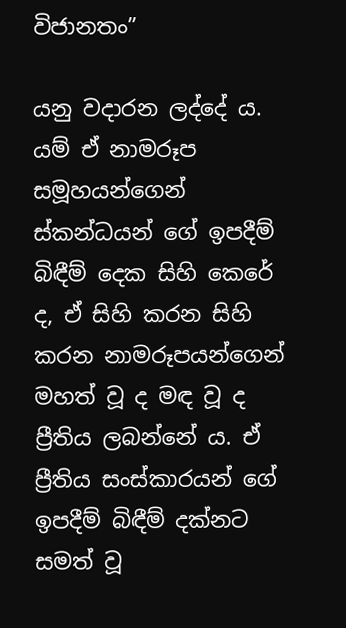විජානතං”

යනු වදාරන ලද්දේ ය. යම් ඒ නාමරූප සමූහයන්ගෙන් ස්කන්ධයන් ගේ ඉපදීම් බිඳීම් දෙක සිහි කෙරේ ද, ඒ සිහි කරන සිහි කරන නාමරූපයන්ගෙන් මහත් වූ ද මඳ වූ ද ප්‍රීතිය ලබන්නේ ය. ඒ ප්‍රීතිය සංස්කාරයන් ගේ ඉපදීම් බිඳීම් දක්නට සමත් වූ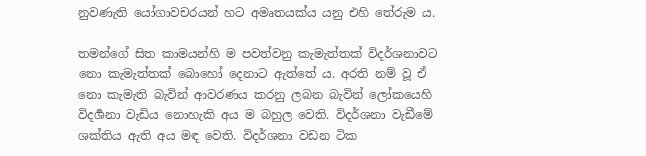නුවණැති යෝගාවචරයන් හට අමෘතයක්ය යනු එහි තේරුම ය.

තමන්ගේ සිත කාමයන්හි ම පවත්වනු කැමැත්තක් විදර්ශනාවට නො කැමැත්තක් බොහෝ දෙනාට ඇත්තේ ය. අරති නම් වූ ඒ නො කැමැති බැවින් ආවරණය කරනු ලබන බැවින් ලෝකයෙහි විදර්‍ශනා වැඩිය නොහැකි අය ම බහුල වෙති. විදර්ශනා වැඩීමේ ශක්තිය ඇති අය මඳ වෙති. විදර්ශනා වඩන ටික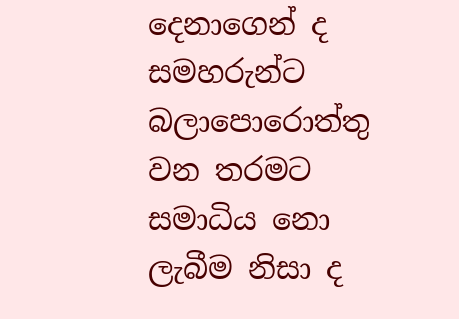දෙනාගෙන් ද සමහරුන්ට බලාපොරොත්තු වන තරමට සමාධිය නො ලැබීම නිසා ද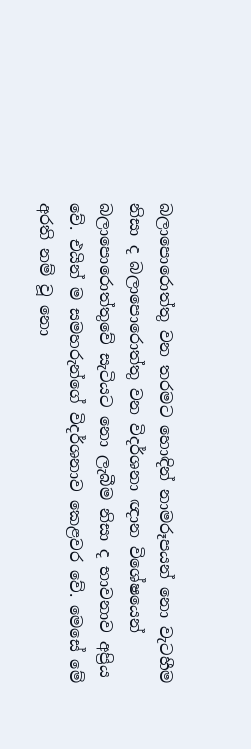බලාපොරොත්තු වන තරමට හොඳින් නාමරූපයන් නො වැටහීම නිසා ද බලාපොරොත්තු වන විදර්ශනා ඥාන විශේෂයෙන් බලාපොරොත්තුවේ සැටියට නො ලැබීම නිසා ද භාවනාව අප්‍රිය වේ. එයින් ම සමහරුන්ගේ විදර්ශනාව කෙළවර වේ. මෙසේ මේ අරති නම් වූ නො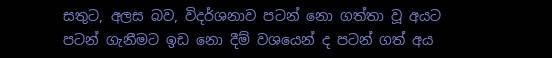සතුට, අලස බව, විදර්ශනාව පටන් නො ගත්තා වූ අයට පටන් ගැනීමට ඉඩ නො දීම් වශයෙන් ද පටන් ගත් අය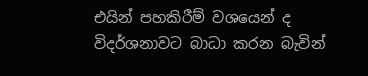එයින් පහකිරීම් වශයෙන් ද විදර්ශනාවට බාධා කරන බැවින්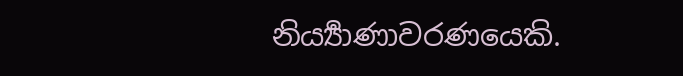නිර්‍ය්‍යාණාවරණයෙකි.